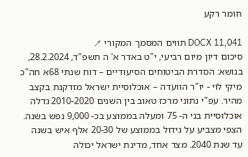חומר רקע

DOCX 11,041 תווים המסמך המקורי ↗
סיכום דיון מיום רביעי, י"ט באדר א' ה תשפ"ד, 28.2.2024, בנושא: הסדרת הביטוחים הסיעודיים – דוח שנתי 68א חה"כ מיקי לוי - יו"ר הוועדה – אוכלוסיית ישראל מזדקנת בקצב מהיר. עפ"י נתוני מרכז טאוב בין השנים 2010-2020 גדלה אוכלוסיית בני ה- 75 ומעלה בממוצע בכ- 9,000 נפש בשנה. הצפי מצביע על גידול בממוצע של 20-30 אלף איש בשנה עד שנת 2040. מצד אחד, מדינת ישראל יכולה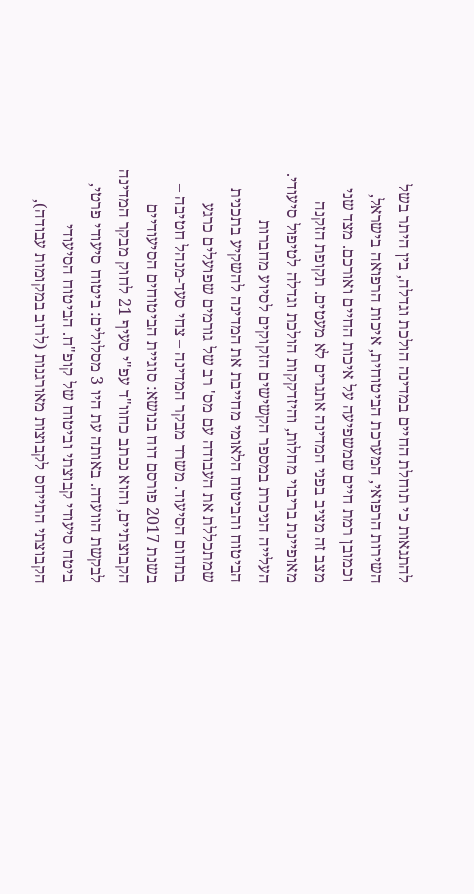להתגאות כי תוחלת החיים במדינה הולכת וגדלה, בין היתר בשל השירות הרפואי, המערכת הביטוחית, איכות הרפואה בישראל, וכמובן רמת חיים שמשפיעה על איכות החיים ואורכם. מצד שני מצב זה מציב בפני המדינה אתגרים לא מעטים. תקופת הזקנה מאופיינת בריבוי מחלות, והיזדקקות הולכת וגדלה לטיפול סיעודי. העלייה הניכרת במספר הקשישים הזקוקים לסיוע מחברות הביטוח והביטוח הלאומי מחייבת את המדינה להשקיע בתכנית שמתכללת את העבודה עם מס' רב של גורמים שפועלים כרגע בתחום הסיעוד. משרד מבקר המדינה – צחי סעד-מנהל חטיבה – בשנת 2017 פורסם דוח בנושא: סוגיית הביטוחים הסיעודיים הקבוצתיים, והוא נכתב כחוו"ד עפ"י סעיף 21 לחוק מבקר המדינה לבקשת הוועדה. באותה עת היו 3 מסלולים: ביטוח סיעודי פרטי, ביטח סיעודי קבוצתי וביטוח של קופ"ח. הביטוח הסיעודי הקבוצתי התייחס לקבוצות מאורגנות (לרוב במקומות עבודה),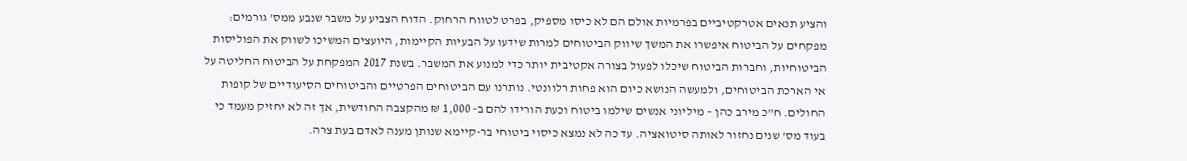והציע תנאים אטרקטיביים בפרמיות אולם הם לא כיסו מספיק, בפרט לטווח הרחוק. הדוח הצביע על משבר שנבע ממס' גורמים: מפקחים על הביטוח איפשרו את המשך שיווק הביטוחים למרות שידעו על הבעיות הקיימות, היועצים המשיכו לשווק את הפוליסות הביטוחיות, וחברות הביטוח שיכלו לפעול בצורה אקטיבית יותר כדי למנוע את המשבר. בשנת 2017 המפקחת על הביטוח החליטה על אי הארכת הביטוחים, ולמעשה הנושא כיום הוא פחות רלוונטי. נותרנו עם הביטוחים הפרטיים והביטוחים הסיעודיים של קופות החולים. ח"כ מירב כהן – מיליוני אנשים שילמו ביטוח וכעת הורידו להם ב- 1,000 ₪ מהקצבה החודשית, אך זה לא יחזיק מעמד כי בעוד מס' שנים נחזור לאותה סיטואציה. עד כה לא נמצא כיסוי ביטוחי בר-קיימא שנותן מענה לאדם בעת צרה.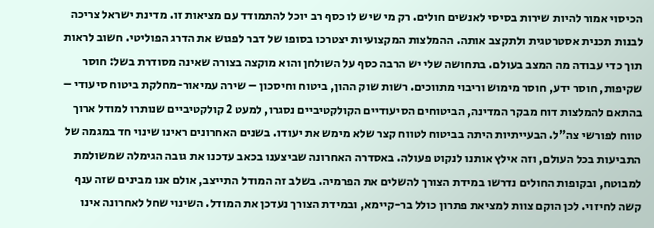הכיסוי אמור להיות שירות בסיסי לאנשים חולים. רק מי שיש לו כסף רב יוכל להתמודד עם מציאות זו. מדינת ישראל צריכה לבנות תכנית אסטרטגית ולתקצב אותה. ההמלצות המקצועיות יצטרכו בסופו של דבר לפגוש את הדרג הפוליטי. חשוב לראות תוך כדי עבודה מה המצב בעולם. בתחושה שלי יש הרבה כסף על השולחן והוא מוקצה בצורה שאינה מסודרת בשל: חוסר שקיפות, חוסר ידע, חוסר מימוש וריבוי מתווכים. רשות שוק ההון, ביטוח וחיסכון – שירה עמיאור-מחלקת ביטוח סיעודי – בהתאם להמלצות דוח מבקר המדינה, הביטוחים הסיעודיים הקולקטיביים נסגרו, למעט 2 קולקטיביים שנותרו למודל ארוך טווח לפורשי צה"ל. הבעייתיות היתה בביטוח לטווח קצר שלא מימש את יעודו. בשנים האחרונים ראינו שינוי חד במגמה של התביעות בכל העולם, וזה אילץ אותנו לנקוט פעולה. באסדרה האחרונה שביצענו בכאב עדכנו את גובה הגימלה שמשולמת למבוטח, ובקופות החולים נדרשו במידת הצורך להשלים את הפרמיה. בשלב זה המודל התייצב, אולם אנו מבינים שזה ענף קשה לחיזוי. לכן הוקם צוות למציאת פתרון כולל בר-קיימא, ובמידת הצורך נעדכן את המודל. השינוי שחל לאחרונה אינו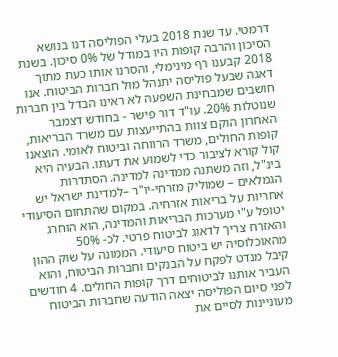דרמטי. עד שנת 2018 בעלי הפוליסה דנו בנושא הסיכון והרבה קופות היו במודל של 0% סיכון. בשנת 2018 קבענו רף מינימלי, והסרנו אותו כעת מתוך דאגה שבעל פוליסה יתנהל מול חברות הביטוח. אנו חושבים שמבחינת השפעה לא ראינו הבדל בין חברות שנוטלות 20%. עו"ד דור פישר - בחודש דצמבר האחרון הוקם צוות בהתייעצות עם משרד הבריאות, קופות החולים, משרד הרווחה וביטוח לאומי. הוצאנו קול קורא לציבור כדי לשמוע את דעתו. הבעיה היא בינ"ל, וזה משתנה ממדינה למדינה. הסתדרות הגמלאים – שמוליק מזרחי-יו"ר –למדינת ישראל יש אחריות על בריאות אזרחיה. במקום שהתחום הסיעודי יטופל ע"י מערכות הבריאות והמדינה, הוא הוחרג והאזרח צריך לדאוג לביטוח פרטי. לכ- 50% מהאוכלוסיה יש ביטוח סיעודי. הממונה על שוק ההון קיבל מנדט לפקח על הבנקים וחברות הביטוח, והוא העביר אותנו לביטוחים דרך קופות החולים. 4 חודשים לפני סיום הפוליסה יצאה הודעה שחברות הביטוח מעוניינות לסיים את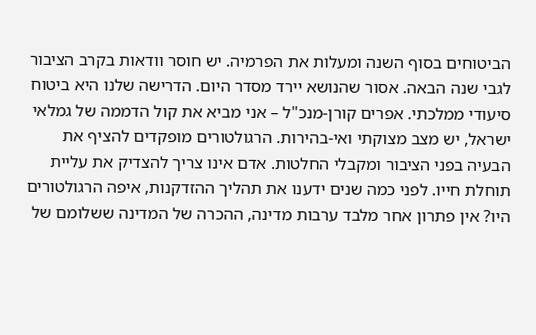הביטוחים בסוף השנה ומעלות את הפרמיה. יש חוסר וודאות בקרב הציבור לגבי שנה הבאה. אסור שהנושא יירד מסדר היום. הדרישה שלנו היא ביטוח סיעודי ממלכתי. אפרים קורן-מנכ"ל – אני מביא את קול הדממה של גמלאי ישראל, יש מצב מצוקתי ואי-בהירות. הרגולטורים מופקדים להציף את הבעיה בפני הציבור ומקבלי החלטות. אדם אינו צריך להצדיק את עליית תוחלת חייו. לפני כמה שנים ידענו את תהליך ההזדקנות, איפה הרגולטורים היו? אין פתרון אחר מלבד ערבות מדינה, ההכרה של המדינה ששלומם של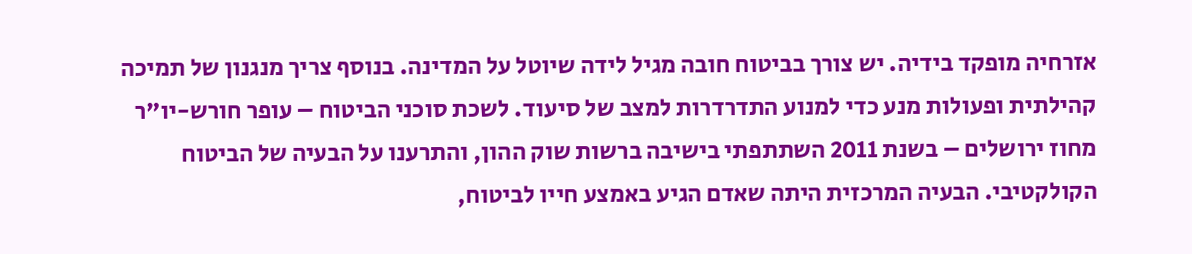אזרחיה מופקד בידיה. יש צורך בביטוח חובה מגיל לידה שיוטל על המדינה. בנוסף צריך מנגנון של תמיכה קהילתית ופעולות מנע כדי למנוע התדרדרות למצב של סיעוד. לשכת סוכני הביטוח – עופר חורש-יו"ר מחוז ירושלים – בשנת 2011 השתתפתי בישיבה ברשות שוק ההון, והתרענו על הבעיה של הביטוח הקולקטיבי. הבעיה המרכזית היתה שאדם הגיע באמצע חייו לביטוח,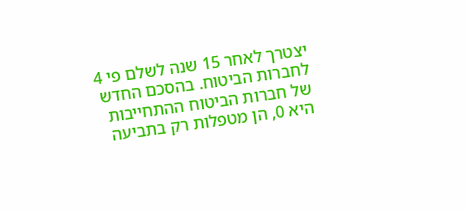יצטרך לאחר 15 שנה לשלם פי 4 לחברות הביטוח. בהסכם החדש של חברות הביטוח ההתחייבות היא 0, הן מטפלות רק בתביעה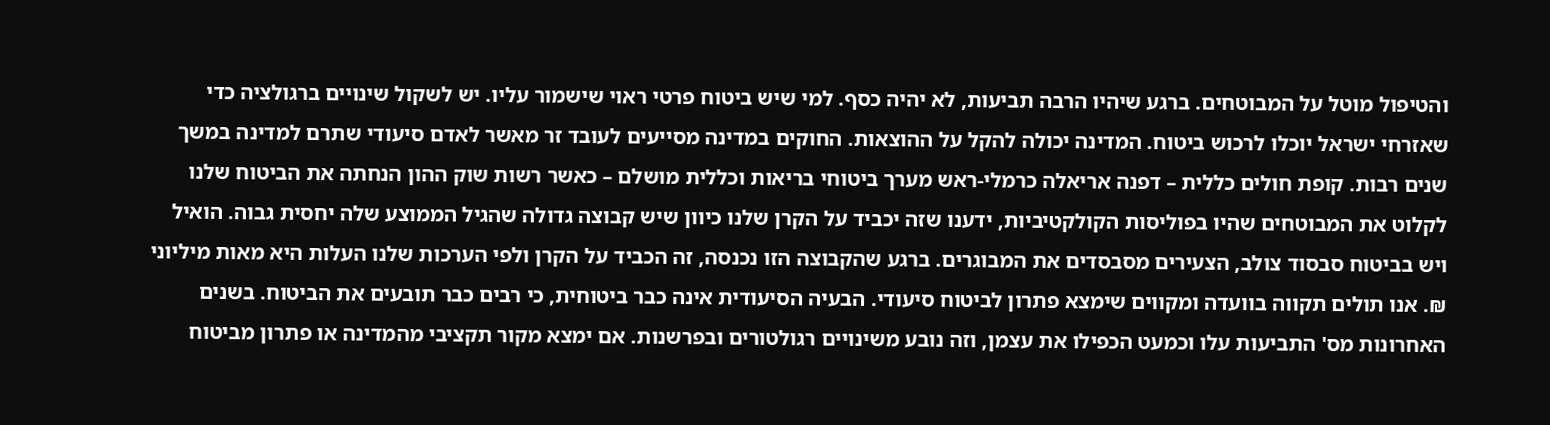והטיפול מוטל על המבוטחים. ברגע שיהיו הרבה תביעות, לא יהיה כסף. למי שיש ביטוח פרטי ראוי שישמור עליו. יש לשקול שינויים ברגולציה כדי שאזרחי ישראל יוכלו לרכוש ביטוח. המדינה יכולה להקל על ההוצאות. החוקים במדינה מסייעים לעובד זר מאשר לאדם סיעודי שתרם למדינה במשך שנים רבות. קופת חולים כללית – דפנה אריאלה כרמלי-ראש מערך ביטוחי בריאות וכללית מושלם – כאשר רשות שוק ההון הנחתה את הביטוח שלנו לקלוט את המבוטחים שהיו בפוליסות הקולקטיביות, ידענו שזה יכביד על הקרן שלנו כיוון שיש קבוצה גדולה שהגיל הממוצע שלה יחסית גבוה. הואיל ויש בביטוח סבסוד צולב, הצעירים מסבסדים את המבוגרים. ברגע שהקבוצה הזו נכנסה, זה הכביד על הקרן ולפי הערכות שלנו העלות היא מאות מיליוני ₪. אנו תולים תקווה בוועדה ומקווים שימצא פתרון לביטוח סיעודי. הבעיה הסיעודית אינה כבר ביטוחית, כי רבים כבר תובעים את הביטוח. בשנים האחרונות מס' התביעות עלו וכמעט הכפילו את עצמן, וזה נובע משינויים רגולטורים ובפרשנות. אם ימצא מקור תקציבי מהמדינה או פתרון מביטוח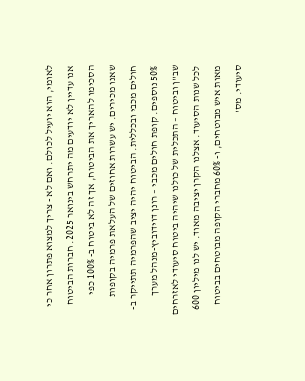לאומי, הוא יועיל לכולם. ואם לא - צריך למצוא פתרון אחר כי אנו עדיין לא יודעים מה יתרחש בינואר 2025. חברות הביטוח הסכימו להאריך את הביטוח, אך זה לא ביטוח ב- 100% כפי שאנו מכירים. יש עשרות אחוזים של העלאת פרמיה בקופות חולים מכבי ובכללית. הביטוח יהיה יציב שהפרמיה תתייקר ב- 50% נוספים. קופת חולים מכבי – רונן דוידוביץ-מנהל מערך שב"ן וביטוח – התכלית של כולנו שיהיה ביטוח סיעודי לאזרחים לכל שנות הסיעוד. אצלנו הקרן יציבה מאוד. יש לנו מיליון 600 מאות איש מבוטחים, ו- 60% מחברי הקופה מבוטחים בביטוח סיעודי. מס'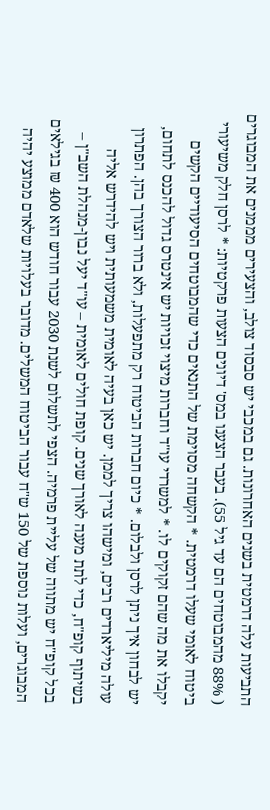התביעות עלה דרמטית בשנים האחרונות. גם במכבי יש סבסוד צולב, והצעירים מממנים את המבוגרים ( 88% מהמבוטחים הם עד גיל 55). בעבר הצענו במס' דיונים הצעות פרקטיות: * לרסן חלק משיעורי ביטוח לאומי שעלו דרמטית. * הקשחה מסוימת של התנאים כדי שהמבוטחים הסיעודיים הקשים יקבלו את מה שהם זקוקים לו. * למשרדי עו"ד וחברות מיצוי זכויות יש אינטרס גדול להכנס לתחום, יש לבחון איך ניתן לרסן ולבלום. * כיום חברות הביטוח רק מתפעלות, ולא ברור הצורך בהן. הפתרון עולה מיליארדים רבים, ומישהו צריך לממן. יש כאן בעיה לאומית משמעותית ויש להידרש אליה בשיתוף קופ"ח, כדי לתת מענה לאורך שנים. קופת חולים לאומית – עו"ד יעל נבון-מנהלת השב"ן – בכל קופ"ח יש מתווה של עליית פרמיה. הצפי לתשלום לשנת 2030 עבור חודש הוא 400 ₪ בגילאים המבוגרים, ועלות נוספת של 150 ש"ח עבור הביטוח המשלים. מדובר בעלויות שלאדם ממוצע יהיה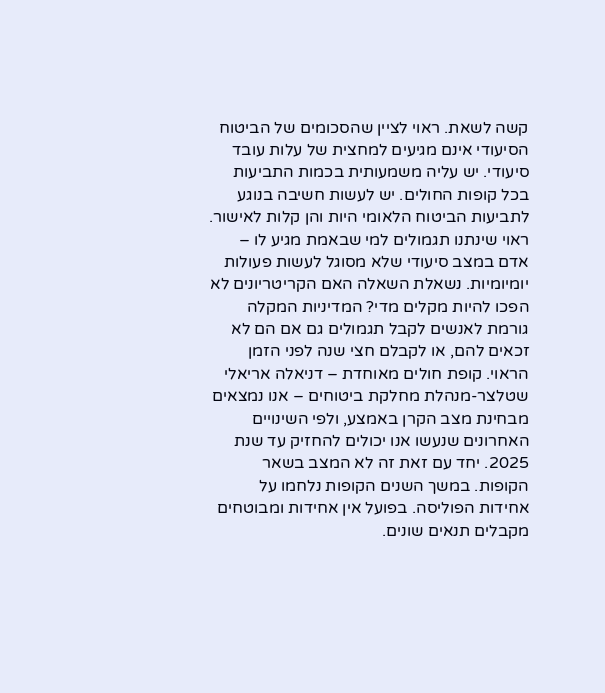קשה לשאת. ראוי לציין שהסכומים של הביטוח הסיעודי אינם מגיעים למחצית של עלות עובד סיעודי. יש עליה משמעותית בכמות התביעות בכל קופות החולים. יש לעשות חשיבה בנוגע לתביעות הביטוח הלאומי היות והן קלות לאישור. ראוי שינתנו תגמולים למי שבאמת מגיע לו – אדם במצב סיעודי שלא מסוגל לעשות פעולות יומיומיות. נשאלת השאלה האם הקריטריונים לא הפכו להיות מקלים מדי? המדיניות המקלה גורמת לאנשים לקבל תגמולים גם אם הם לא זכאים להם, או לקבלם חצי שנה לפני הזמן הראוי. קופת חולים מאוחדת – דניאלה אריאלי שטלצר-מנהלת מחלקת ביטוחים – אנו נמצאים מבחינת מצב הקרן באמצע, ולפי השינויים האחרונים שנעשו אנו יכולים להחזיק עד שנת 2025. יחד עם זאת זה לא המצב בשאר הקופות. במשך השנים הקופות נלחמו על אחידות הפוליסה. בפועל אין אחידות ומבוטחים מקבלים תנאים שונים.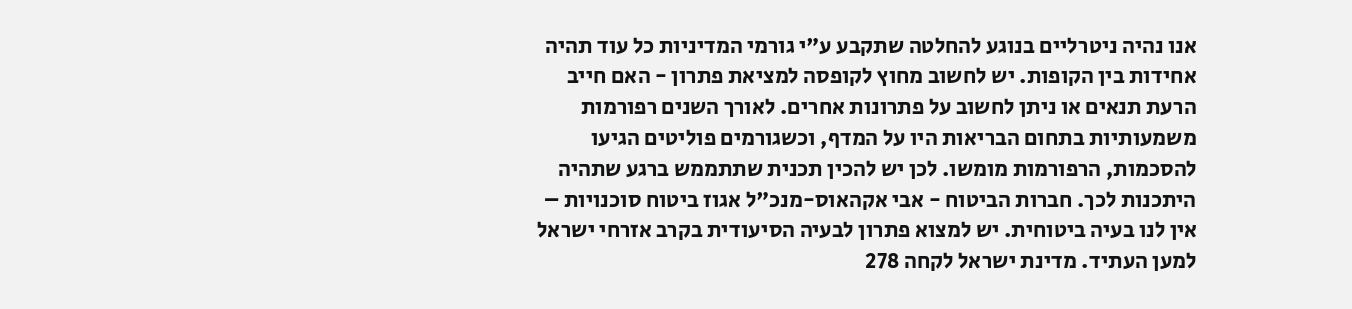אנו נהיה ניטרליים בנוגע להחלטה שתקבע ע"י גורמי המדיניות כל עוד תהיה אחידות בין הקופות. יש לחשוב מחוץ לקופסה למציאת פתרון - האם חייב הרעת תנאים או ניתן לחשוב על פתרונות אחרים. לאורך השנים רפורמות משמעותיות בתחום הבריאות היו על המדף, וכשגורמים פוליטים הגיעו להסכמות, הרפורמות מומשו. לכן יש להכין תכנית שתתממש ברגע שתהיה היתכנות לכך. חברות הביטוח - אבי אקהאוס-מנכ"ל אגוז ביטוח סוכנויות – אין לנו בעיה ביטוחית. יש למצוא פתרון לבעיה הסיעודית בקרב אזרחי ישראל למען העתיד. מדינת ישראל לקחה 278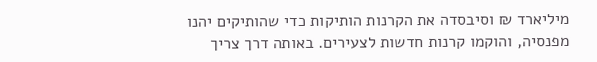מיליארד ₪ וסיבסדה את הקרנות הותיקות כדי שהותיקים יהנו מפנסיה, והוקמו קרנות חדשות לצעירים. באותה דרך צריך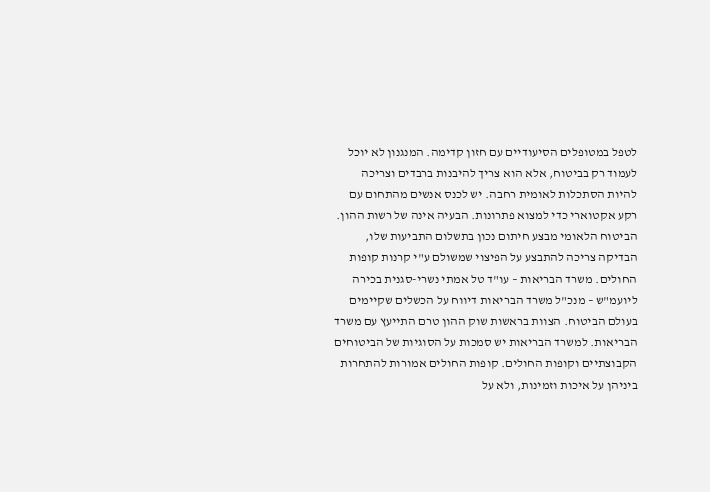לטפל במטופלים הסיעודיים עם חזון קדימה. המנגנון לא יוכל לעמוד רק בביטוח, אלא הוא צריך להיבנות ברבדים וצריכה להיות הסתכלות לאומית רחבה. יש לכנס אנשים מהתחום עם רקע אקטוארי כדי למצוא פתרונות. הבעיה אינה של רשות ההון. הביטוח הלאומי מבצע חיתום נכון בתשלום התביעות שלו, הבדיקה צריכה להתבצע על הפיצוי שמשולם ע"י קרנות קופות החולים. משרד הבריאות – עו"ד טל אמתי נשרי-סגנית בכירה ליועמ"ש – מנכ"ל משרד הבריאות דיווח על הכשלים שקיימים בעולם הביטוח. הצוות בראשות שוק ההון טרם התייעץ עם משרד הבריאות. למשרד הבריאות יש סמכות על הסוגיות של הביטוחים הקבוצתיים וקופות החולים. קופות החולים אמורות להתחרות ביניהן על איכות וזמינות, ולא על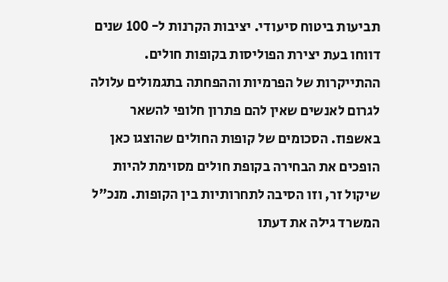תביעות ביטוח סיעודי. יציבות הקרנות ל- 100 שנים דווחו בעת יצירת הפוליסות בקופות חולים. ההתייקרות של הפרמיות וההפחתה בתגמולים עלולה לגרום לאנשים שאין להם פתרון חלופי להשאר באשפוז. הסכומים של קופות החולים שהוצגו כאן הופכים את הבחירה בקופת חולים מסוימת להיות שיקול זר, וזו הסיבה לתחרותיות בין הקופות. מנכ"ל המשרד גילה את דעתו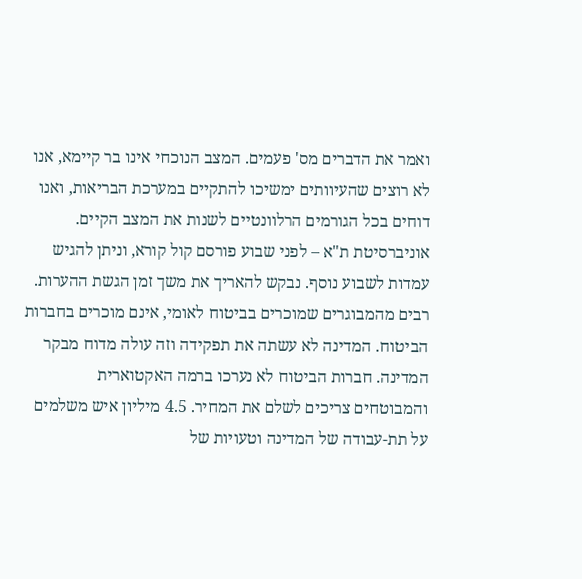ואמר את הדברים מס' פעמים. המצב הנוכחי אינו בר קיימא, אנו לא רוצים שהעיוותים ימשיכו להתקיים במערכת הבריאות, ואנו דוחים בכל הגורמים הרלוונטיים לשנות את המצב הקיים. אוניברסיטת ת"א – לפני שבוע פורסם קול קורא, וניתן להגיש עמדות לשבוע נוסף. נבקש להאריך את משך זמן הגשת ההערות. רבים מהמבוגרים שמוכרים בביטוח לאומי, אינם מוכרים בחברות הביטוח. המדינה לא עשתה את תפקידה וזה עולה מדוח מבקר המדינה. חברות הביטוח לא נערכו ברמה האקטוארית והמבוטחים צריכים לשלם את המחיר. 4.5 מיליון איש משלמים על תת-עבודה של המדינה וטעויות של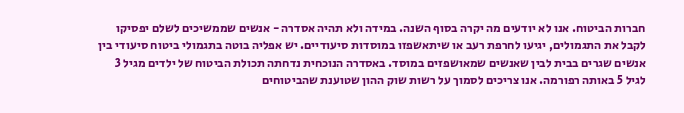חברות הביטוח. אנו לא יודעים מה יקרה בסוף השנה. במידה ולא תהיה אסדרה - אנשים שממשיכים לשלם יפסיקו לקבל את התגמולים, יגיעו לחרפת רעב או שיתאשפזו במוסדות סיעודיים. יש אפליה בוטה בתגמולי ביטוח סיעודי בין אנשים שגרים בבית לבין שאנשים שמאושפזים במוסד. באסדרה הנוכחית נדחתה תכולת הביטוח של ילדים מגיל 3 לגיל 5 באותה רפורמה. אנו צריכים לסמוך על רשות שוק ההון שטוענת שהביטוחים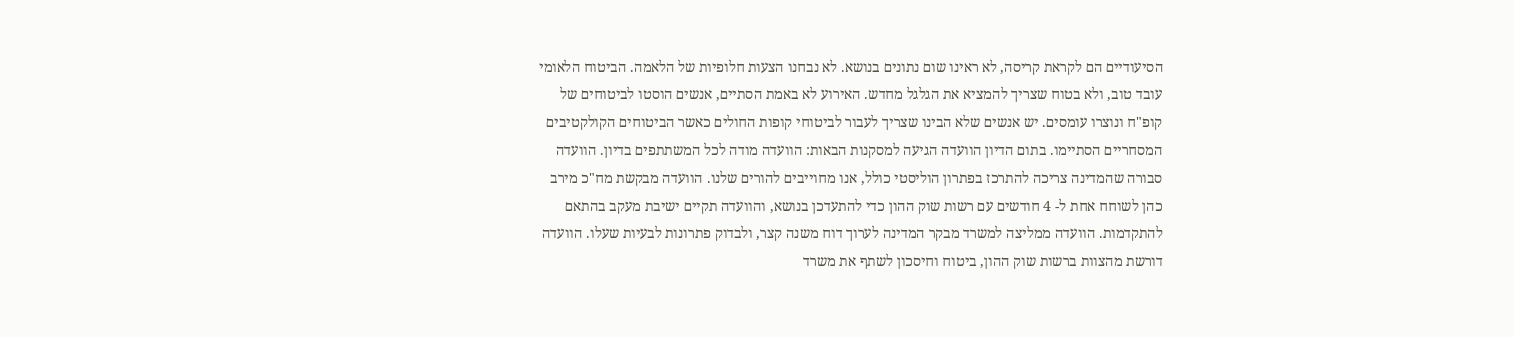הסיעודיים הם לקראת קריסה, לא ראינו שום נתונים בנושא. לא נבחנו הצעות חלופיות של הלאמה. הביטוח הלאומי עובד טוב, ולא בטוח שצריך להמציא את הגלגל מחדש. האירוע לא באמת הסתיים, אנשים הוסטו לביטוחים של קופ"ח ונוצרו עומסים. יש אנשים שלא הבינו שצריך לעבור לביטוחי קופות החולים כאשר הביטוחים הקולקטיבים המסחריים הסתיימו. בתום הדיון הוועדה הגיעה למסקנות הבאות: הוועדה מודה לכל המשתתפים בדיון. הוועדה סבורה שהמדינה צריכה להתרכז בפתרון הוליסטי כולל, אנו מחוייבים להורים שלנו. הוועדה מבקשת מח"כ מירב כהן לשוחח אחת ל- 4 חודשים עם רשות שוק ההון כדי להתעדכן בנושא, והוועדה תקיים ישיבת מעקב בהתאם להתקדמות. הוועדה ממליצה למשרד מבקר המדינה לערוך דוח משנה קצר, ולבדוק פתרונות לבעיות שעלו. הוועדה דורשת מהצוות ברשות שוק ההון, ביטוח וחיסכון לשתף את משרד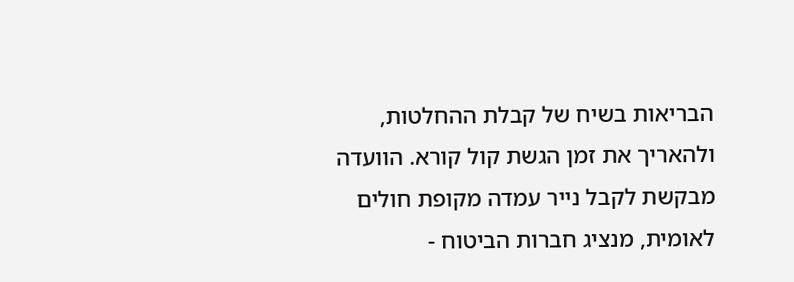הבריאות בשיח של קבלת ההחלטות, ולהאריך את זמן הגשת קול קורא. הוועדה מבקשת לקבל נייר עמדה מקופת חולים לאומית, מנציג חברות הביטוח -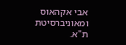אבי אקהאוס ומאוניברסיטת ת"א.